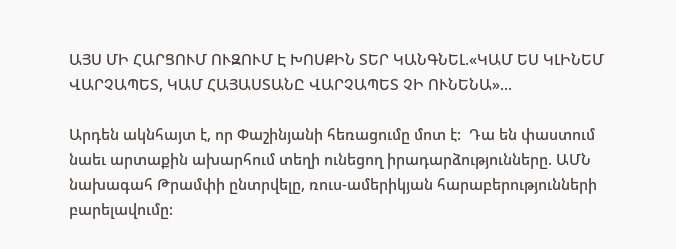ԱՅՍ ՄԻ ՀԱՐՑՈՒՄ ՈՒԶՈՒՄ Է ԽՈՍՔԻՆ ՏԵՐ ԿԱՆԳՆԵԼ.«ԿԱՄ ԵՍ ԿԼԻՆԵՄ ՎԱՐՉԱՊԵՏ, ԿԱՄ ՀԱՅԱՍՏԱՆԸ ՎԱՐՉԱՊԵՏ ՉԻ ՈՒՆԵՆԱ»…

Արդեն ակնհայտ է, որ Փաշինյանի հեռացումը մոտ է:  Դա են փաստում նաեւ արտաքին ախարհում տեղի ունեցող իրադարձությունները. ԱՄՆ նախագահ Թրամփի ընտրվելը, ռուս-ամերիկյան հարաբերությունների բարելավումը: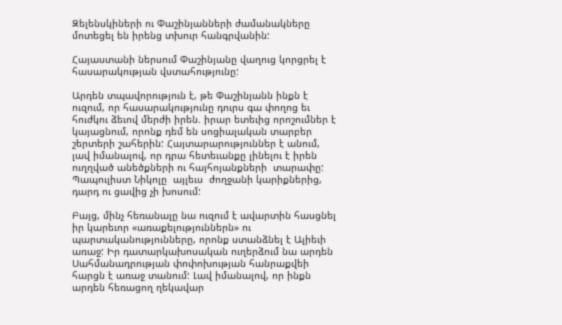Զելենսկիների ու Փաշինյանների ժամանակները մոտեցել են իրենց տխուր հանգրվանին:

Հայաստանի ներսում Փաշինյանը վաղուց կորցրել է հասարակության վստահությունը:

Արդեն տպավորություն է, թե Փաշինյանն ինքն է ուզում, որ հասարակությունը դուրս գա փողոց եւ հուժկու ձեւով մերժի իրեն. իրար ետեւից որոշումներ է կայացնում, որոնք դեմ են սոցիալական տարբեր շերտերի շահերին: Հայտարարություններ է անում, լավ իմանալով, որ դրա հետեւանքը լինելու է իրեն ուղղված անեծքների ու հայհոյանքների  տարափը: Պապուլիստ Նիկոլը  այլեւս  ժողջանի կարիքներից, դարդ ու ցավից չի խոսում:

Բայց, մինչ հեռանալը նա ուզում է ավարտին հասցնել իր կարեւոր «առաքելություններն» ու պարտականությունները, որոնք ստանձնել է Ալիեւի առաջ: Իր դատարկախոսական ուղերձում նա արդեն Սահմանադրության փոփոխության հանրաքվեի հարցն է առաջ տանում: Լավ իմանալով, որ ինքն արդեն հեռացող ղեկավար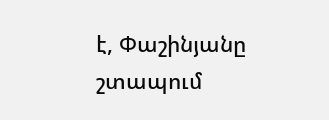է, Փաշինյանը շտապում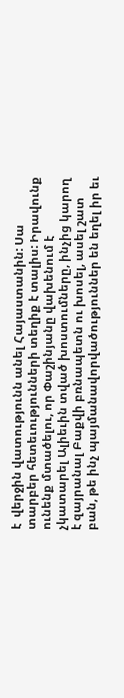է  վերջին վատությունն անել Հայաստանին: Սա տարբեր հետեւությունների տեղիք է տալիս: Իրավունք ունենք մտածելու, որ Փաշինյանը վախենում է չկատարել Ալիեւին տված խոստումները, ինչից կարող է զայրանալ Բաքվի բռնապետն ու խոսել, ասել շատ բան, թե ինչ պայմանավորվածություններ են եղել իր եւ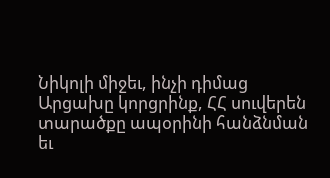Նիկոլի միջեւ, ինչի դիմաց Արցախը կորցրինք, ՀՀ սուվերեն տարածքը ապօրինի հանձնման եւ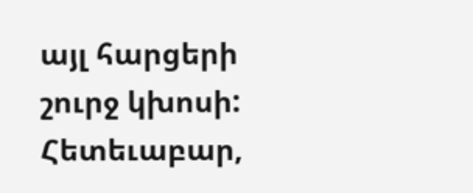այլ հարցերի շուրջ կխոսի: Հետեւաբար,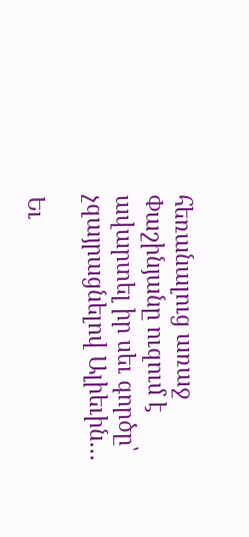հեռանալուց առաջ Փաշինյանը ուզում է ավարտել իր սեւ գործը՝ չզայրացնելով Ալիեւին…

Եւ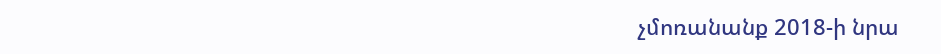չմոռանանք 2018-ի նրա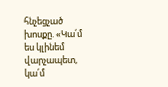հնչեցչած խոսքը. «Կա՛մ ես կլինեմ վարչապետ, կա՛մ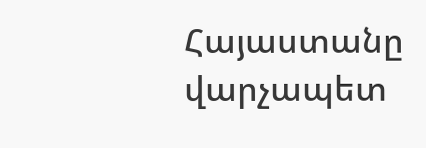Հայաստանը վարչապետ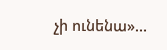չի ունենա»…